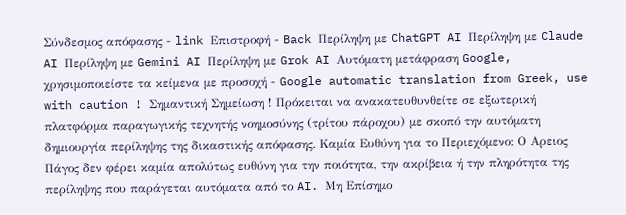Σύνδεσμος απόφασης - link Επιστροφή - Back Περίληψη με ChatGPT AI Περίληψη με Claude AI Περίληψη με Gemini AI Περίληψη με Grok AI Αυτόματη μετάφραση Google, χρησιμοποιείστε τα κείμενα με προσοχή - Google automatic translation from Greek, use with caution ! Σημαντική Σημείωση ! Πρόκειται να ανακατευθυνθείτε σε εξωτερική πλατφόρμα παραγωγικής τεχνητής νοημοσύνης (τρίτου πάροχου) με σκοπό την αυτόματη δημιουργία περίληψης της δικαστικής απόφασης. Καμία Ευθύνη για το Περιεχόμενο: Ο Αρειος Πάγος δεν φέρει καμία απολύτως ευθύνη για την ποιότητα, την ακρίβεια ή την πληρότητα της περίληψης που παράγεται αυτόματα από το AI. Μη Επίσημο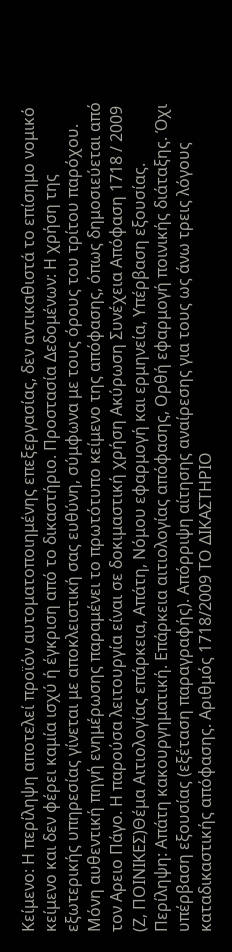Κείμενο: Η περίληψη αποτελεί προϊόν αυτοματοποιημένης επεξεργασίας, δεν αντικαθιστά το επίσημο νομικό κείμενο και δεν φέρει καμία ισχύ ή έγκριση από το δικαστήριο. Προστασία Δεδομένων: Η χρήση της εξωτερικής υπηρεσίας γίνεται με αποκλειστική σας ευθύνη, σύμφωνα με τους όρους του τρίτου παρόχου. Μόνη αυθεντική πηγή ενημέρωσης παραμένει το πρωτότυπο κείμενο της απόφασης, όπως δημοσιεύεται από τον Αρειο Πάγο. Η παρούσα λειτουργία είναι σε δοκιμαστική χρήση Ακύρωση Συνέχεια Απόφαση 1718 / 2009 (Ζ, ΠΟΙΝΙΚΕΣ)Θέμα Αιτιολογίας επάρκεια, Απάτη, Νόμου εφαρμογή και ερμηνεία, Υπέρβαση εξουσίας. Περίληψη: Απάτη κακουργηματική. Επάρκεια αιτιολογίας απόφασης, Ορθή εφαρμογή ποινικής διάταξης. Όχι υπέρβαση εξουσίας (εξέταση παραγραφής). Απόρριψη αίτησης αναίρεσης για τους ως άνω τρεις λόγους καταδικαστικής απόφασης. Αριθμός 1718/2009 ΤΟ ΔΙΚΑΣΤΗΡΙΟ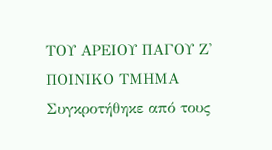ΤΟΥ ΑΡΕΙΟΥ ΠΑΓΟΥ Ζ' ΠΟΙΝΙΚΟ ΤΜΗΜΑ Συγκροτήθηκε από τους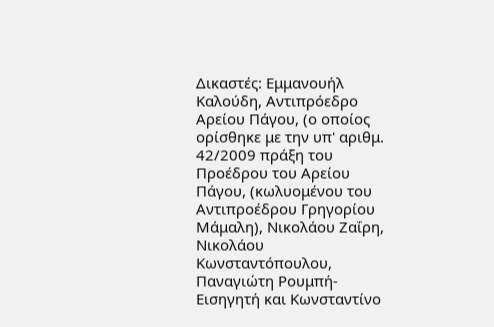Δικαστές: Εμμανουήλ Καλούδη, Αντιπρόεδρο Αρείου Πάγου, (ο οποίος ορίσθηκε με την υπ' αριθμ. 42/2009 πράξη του Προέδρου του Αρείου Πάγου, (κωλυομένου του Αντιπροέδρου Γρηγορίου Μάμαλη), Νικολάου Ζαΐρη, Νικολάου Κωνσταντόπουλου, Παναγιώτη Ρουμπή-Εισηγητή και Κωνσταντίνο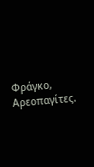Φράγκο, Αρεοπαγίτες.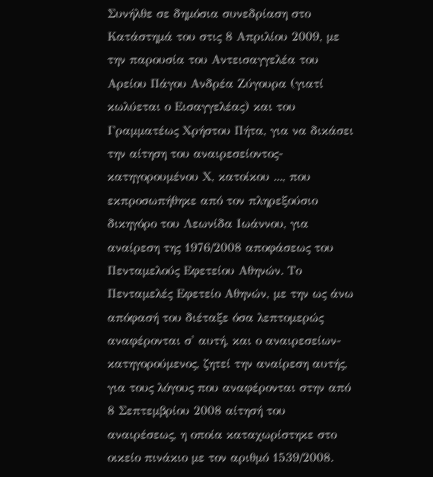Συνήλθε σε δημόσια συνεδρίαση στο Κατάστημά του στις 8 Απριλίου 2009, με την παρουσία του Αντεισαγγελέα του Αρείου Πάγου Ανδρέα Ζύγουρα (γιατί κωλύεται ο Εισαγγελέας) και του Γραμματέως Χρήστου Πήτα, για να δικάσει την αίτηση του αναιρεσείοντος-κατηγορουμένου Χ, κατοίκου ..., που εκπροσωπήθηκε από τον πληρεξούσιο δικηγόρο του Λεωνίδα Ιωάννου, για αναίρεση της 1976/2008 αποφάσεως του Πενταμελούς Εφετείου Αθηνών. Το Πενταμελές Εφετείο Αθηνών, με την ως άνω απόφασή του διέταξε όσα λεπτομερώς αναφέρονται σ' αυτή, και ο αναιρεσείων-κατηγορούμενος, ζητεί την αναίρεση αυτής, για τους λόγους που αναφέρονται στην από 8 Σεπτεμβρίου 2008 αίτησή του αναιρέσεως, η οποία καταχωρίστηκε στο οικείο πινάκιο με τον αριθμό 1539/2008.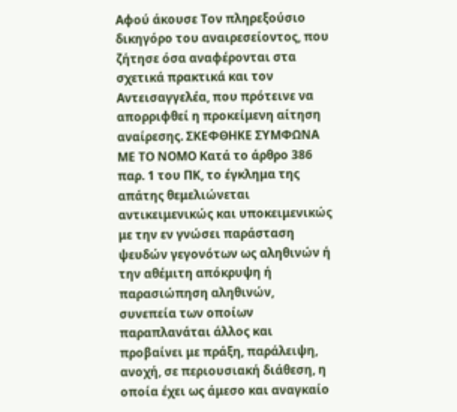Αφού άκουσε Τον πληρεξούσιο δικηγόρο του αναιρεσείοντος, που ζήτησε όσα αναφέρονται στα σχετικά πρακτικά και τον Αντεισαγγελέα, που πρότεινε να απορριφθεί η προκείμενη αίτηση αναίρεσης. ΣΚΕΦΘΗΚΕ ΣΥΜΦΩΝΑ ΜΕ ΤΟ ΝΟΜΟ Κατά το άρθρο 386 παρ. 1 του ΠΚ, το έγκλημα της απάτης θεμελιώνεται αντικειμενικώς και υποκειμενικώς με την εν γνώσει παράσταση ψευδών γεγονότων ως αληθινών ή την αθέμιτη απόκρυψη ή παρασιώπηση αληθινών, συνεπεία των οποίων παραπλανάται άλλος και προβαίνει με πράξη, παράλειψη, ανοχή, σε περιουσιακή διάθεση, η οποία έχει ως άμεσο και αναγκαίο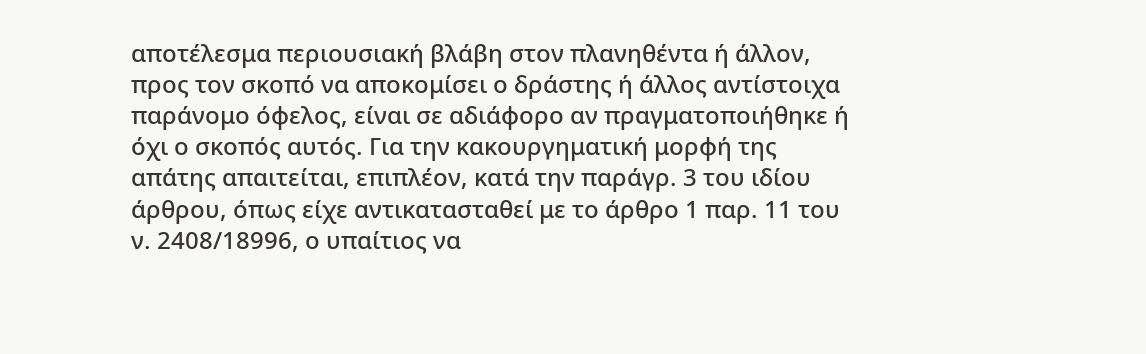αποτέλεσμα περιουσιακή βλάβη στον πλανηθέντα ή άλλον, προς τον σκοπό να αποκομίσει ο δράστης ή άλλος αντίστοιχα παράνομο όφελος, είναι σε αδιάφορο αν πραγματοποιήθηκε ή όχι ο σκοπός αυτός. Για την κακουργηματική μορφή της απάτης απαιτείται, επιπλέον, κατά την παράγρ. 3 του ιδίου άρθρου, όπως είχε αντικατασταθεί με το άρθρο 1 παρ. 11 του ν. 2408/18996, ο υπαίτιος να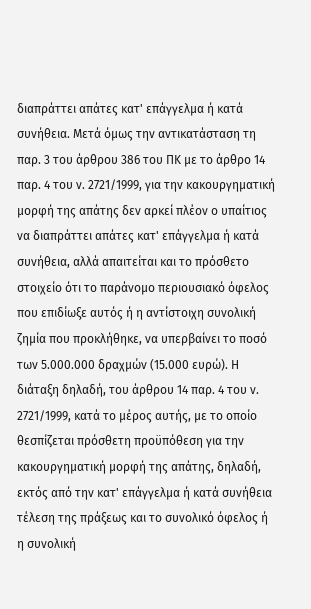διαπράττει απάτες κατ' επάγγελμα ή κατά συνήθεια. Μετά όμως την αντικατάσταση τη παρ. 3 του άρθρου 386 του ΠΚ με το άρθρο 14 παρ. 4 του ν. 2721/1999, για την κακουργηματική μορφή της απάτης δεν αρκεί πλέον ο υπαίτιος να διαπράττει απάτες κατ' επάγγελμα ή κατά συνήθεια, αλλά απαιτείται και το πρόσθετο στοιχείο ότι το παράνομο περιουσιακό όφελος που επιδίωξε αυτός ή η αντίστοιχη συνολική ζημία που προκλήθηκε, να υπερβαίνει το ποσό των 5.000.000 δραχμών (15.000 ευρώ). Η διάταξη δηλαδή, του άρθρου 14 παρ. 4 του ν. 2721/1999, κατά το μέρος αυτής, με το οποίο θεσπίζεται πρόσθετη προϋπόθεση για την κακουργηματική μορφή της απάτης, δηλαδή, εκτός από την κατ' επάγγελμα ή κατά συνήθεια τέλεση της πράξεως και το συνολικό όφελος ή η συνολική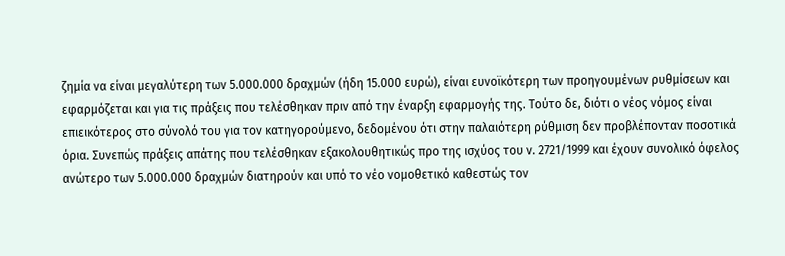ζημία να είναι μεγαλύτερη των 5.000.000 δραχμών (ήδη 15.000 ευρώ), είναι ευνοϊκότερη των προηγουμένων ρυθμίσεων και εφαρμόζεται και για τις πράξεις που τελέσθηκαν πριν από την έναρξη εφαρμογής της. Τούτο δε, διότι ο νέος νόμος είναι επιεικότερος στο σύνολό του για τον κατηγορούμενο, δεδομένου ότι στην παλαιότερη ρύθμιση δεν προβλέπονταν ποσοτικά όρια. Συνεπώς πράξεις απάτης που τελέσθηκαν εξακολουθητικώς προ της ισχύος του ν. 2721/1999 και έχουν συνολικό όφελος ανώτερο των 5.000.000 δραχμών διατηρούν και υπό το νέο νομοθετικό καθεστώς τον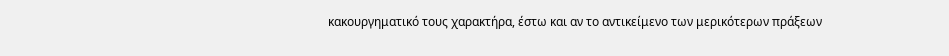κακουργηματικό τους χαρακτήρα, έστω και αν το αντικείμενο των μερικότερων πράξεων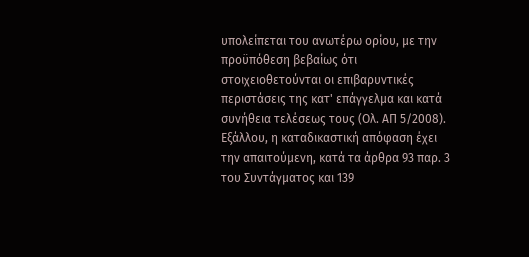υπολείπεται του ανωτέρω ορίου, με την προϋπόθεση βεβαίως ότι στοιχειοθετούνται οι επιβαρυντικές περιστάσεις της κατ' επάγγελμα και κατά συνήθεια τελέσεως τους (Ολ. ΑΠ 5/2008). Εξάλλου, η καταδικαστική απόφαση έχει την απαιτούμενη, κατά τα άρθρα 93 παρ. 3 του Συντάγματος και 139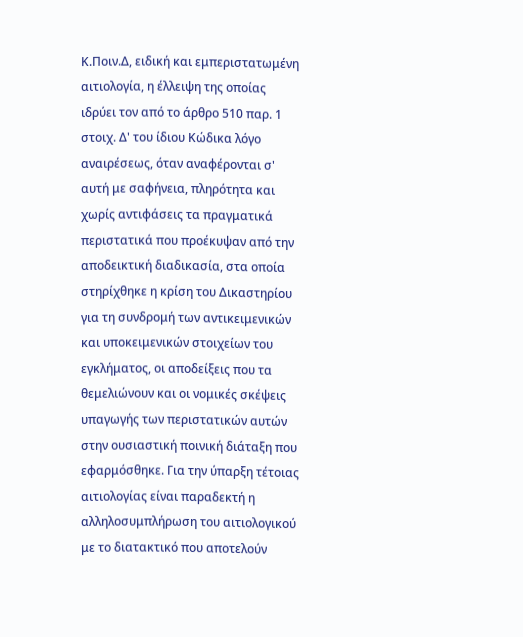Κ.Ποιν.Δ, ειδική και εμπεριστατωμένη αιτιολογία, η έλλειψη της οποίας ιδρύει τον από το άρθρο 510 παρ. 1 στοιχ. Δ' του ίδιου Κώδικα λόγο αναιρέσεως, όταν αναφέρονται σ' αυτή με σαφήνεια, πληρότητα και χωρίς αντιφάσεις τα πραγματικά περιστατικά που προέκυψαν από την αποδεικτική διαδικασία, στα οποία στηρίχθηκε η κρίση του Δικαστηρίου για τη συνδρομή των αντικειμενικών και υποκειμενικών στοιχείων του εγκλήματος, οι αποδείξεις που τα θεμελιώνουν και οι νομικές σκέψεις υπαγωγής των περιστατικών αυτών στην ουσιαστική ποινική διάταξη που εφαρμόσθηκε. Για την ύπαρξη τέτοιας αιτιολογίας είναι παραδεκτή η αλληλοσυμπλήρωση του αιτιολογικού με το διατακτικό που αποτελούν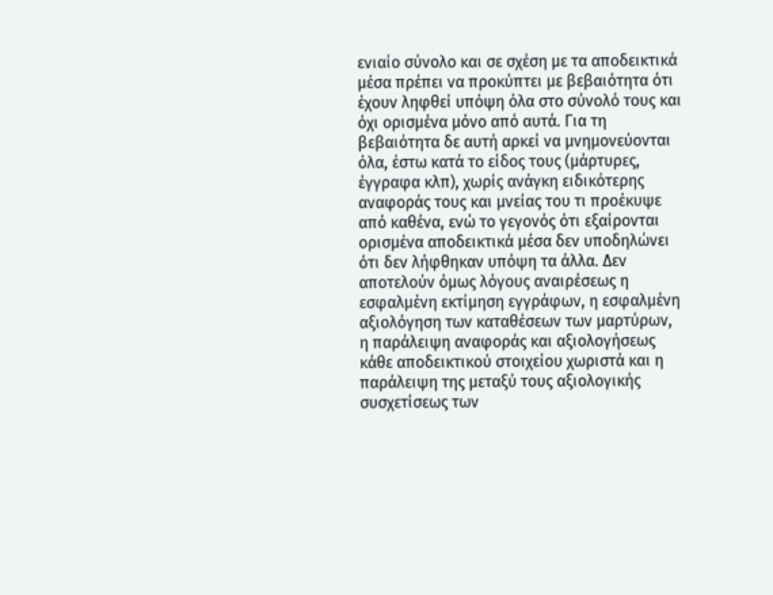ενιαίο σύνολο και σε σχέση με τα αποδεικτικά μέσα πρέπει να προκύπτει με βεβαιότητα ότι έχουν ληφθεί υπόψη όλα στο σύνολό τους και όχι ορισμένα μόνο από αυτά. Για τη βεβαιότητα δε αυτή αρκεί να μνημονεύονται όλα, έστω κατά το είδος τους (μάρτυρες, έγγραφα κλπ), χωρίς ανάγκη ειδικότερης αναφοράς τους και μνείας του τι προέκυψε από καθένα, ενώ το γεγονός ότι εξαίρονται ορισμένα αποδεικτικά μέσα δεν υποδηλώνει ότι δεν λήφθηκαν υπόψη τα άλλα. Δεν αποτελούν όμως λόγους αναιρέσεως η εσφαλμένη εκτίμηση εγγράφων, η εσφαλμένη αξιολόγηση των καταθέσεων των μαρτύρων, η παράλειψη αναφοράς και αξιολογήσεως κάθε αποδεικτικού στοιχείου χωριστά και η παράλειψη της μεταξύ τους αξιολογικής συσχετίσεως των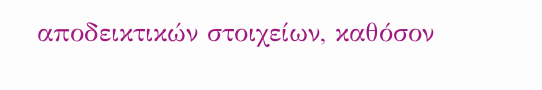αποδεικτικών στοιχείων, καθόσον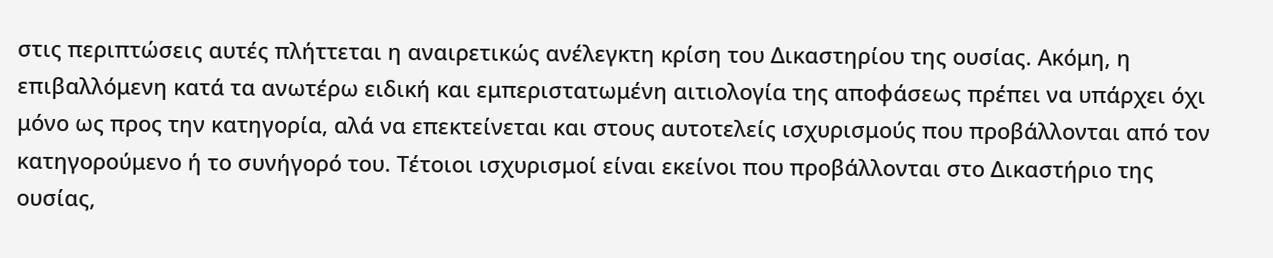στις περιπτώσεις αυτές πλήττεται η αναιρετικώς ανέλεγκτη κρίση του Δικαστηρίου της ουσίας. Ακόμη, η επιβαλλόμενη κατά τα ανωτέρω ειδική και εμπεριστατωμένη αιτιολογία της αποφάσεως πρέπει να υπάρχει όχι μόνο ως προς την κατηγορία, αλά να επεκτείνεται και στους αυτοτελείς ισχυρισμούς που προβάλλονται από τον κατηγορούμενο ή το συνήγορό του. Τέτοιοι ισχυρισμοί είναι εκείνοι που προβάλλονται στο Δικαστήριο της ουσίας,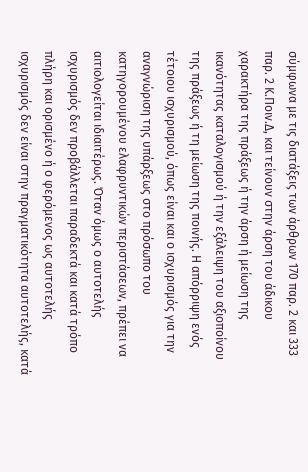σύμφωνα με τις διατάξεις των άρθρων 170 παρ. 2 και 333 παρ. 2 Κ.Ποιν.Δ, και τείνουν στην άρση του άδικου χαρακτήρα της πράξεως ή την άρση ή μείωση της ικανότητας καταλογισμού ή την εξάλειψη του αξιοποίνου της πράξεως ή τη μείωση της ποινής. Η απόρριψη ενός τέτοιου ισχυρισμού, όπως είναι και ο ισχυρισμός για την αναγνώριση της υπάρξεως στο πρόσωπο του κατηγορουμένου ελαφρυντικών περιστάσεων, πρέπει να αιτιολογείται ιδιαιτέρως. Όταν όμως ο αυτοτελής ισχυρισμός δεν προβάλλεται παραδεκτά και κατά τρόπο πλήρη και ορισμένο ή ο φερόμενος ως αυτοτελής ισχυρισμός δεν είναι στην πραγματικότητα αυτοτελής, κατά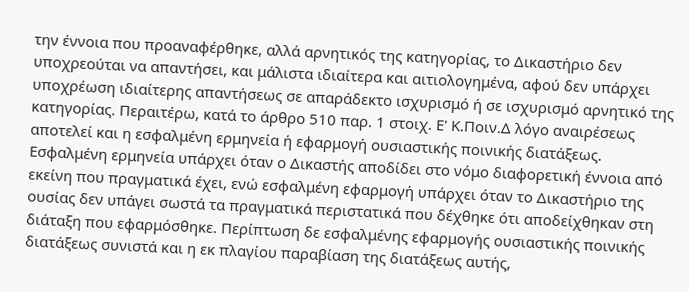την έννοια που προαναφέρθηκε, αλλά αρνητικός της κατηγορίας, το Δικαστήριο δεν υποχρεούται να απαντήσει, και μάλιστα ιδιαίτερα και αιτιολογημένα, αφού δεν υπάρχει υποχρέωση ιδιαίτερης απαντήσεως σε απαράδεκτο ισχυρισμό ή σε ισχυρισμό αρνητικό της κατηγορίας. Περαιτέρω, κατά το άρθρο 510 παρ. 1 στοιχ. Ε' Κ.Ποιν.Δ λόγο αναιρέσεως αποτελεί και η εσφαλμένη ερμηνεία ή εφαρμογή ουσιαστικής ποινικής διατάξεως. Εσφαλμένη ερμηνεία υπάρχει όταν ο Δικαστής αποδίδει στο νόμο διαφορετική έννοια από εκείνη που πραγματικά έχει, ενώ εσφαλμένη εφαρμογή υπάρχει όταν το Δικαστήριο της ουσίας δεν υπάγει σωστά τα πραγματικά περιστατικά που δέχθηκε ότι αποδείχθηκαν στη διάταξη που εφαρμόσθηκε. Περίπτωση δε εσφαλμένης εφαρμογής ουσιαστικής ποινικής διατάξεως συνιστά και η εκ πλαγίου παραβίαση της διατάξεως αυτής,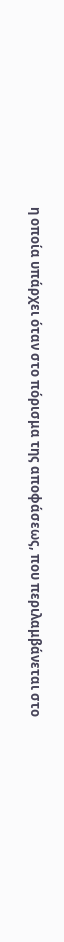η οποία υπάρχει όταν στο πόρισμα της αποφάσεως, που περιλαμβάνεται στο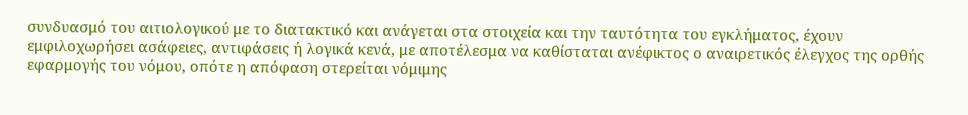συνδυασμό του αιτιολογικού με το διατακτικό και ανάγεται στα στοιχεία και την ταυτότητα του εγκλήματος, έχουν εμφιλοχωρήσει ασάφειες, αντιφάσεις ή λογικά κενά, με αποτέλεσμα να καθίσταται ανέφικτος ο αναιρετικός έλεγχος της ορθής εφαρμογής του νόμου, οπότε η απόφαση στερείται νόμιμης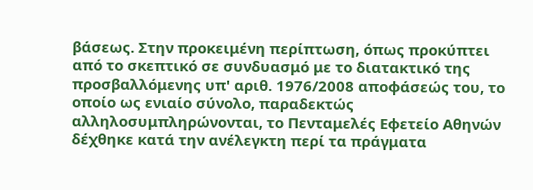βάσεως. Στην προκειμένη περίπτωση, όπως προκύπτει από το σκεπτικό σε συνδυασμό με το διατακτικό της προσβαλλόμενης υπ' αριθ. 1976/2008 αποφάσεώς του, το οποίο ως ενιαίο σύνολο, παραδεκτώς αλληλοσυμπληρώνονται, το Πενταμελές Εφετείο Αθηνών δέχθηκε κατά την ανέλεγκτη περί τα πράγματα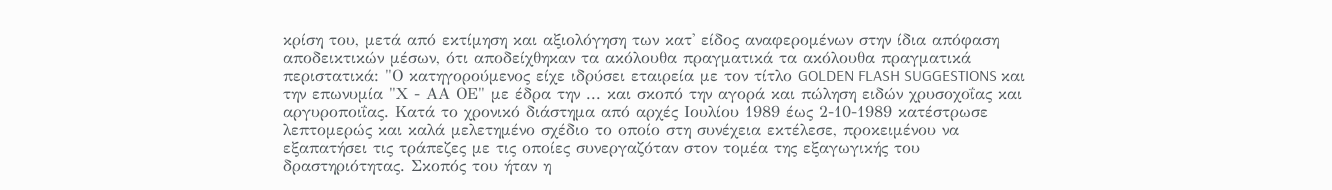κρίση του, μετά από εκτίμηση και αξιολόγηση των κατ' είδος αναφερομένων στην ίδια απόφαση αποδεικτικών μέσων, ότι αποδείχθηκαν τα ακόλουθα πραγματικά τα ακόλουθα πραγματικά περιστατικά: "Ο κατηγορούμενος είχε ιδρύσει εταιρεία με τον τίτλο GOLDEN FLASH SUGGESTIONS και την επωνυμία "Χ - ΑΑ ΟΕ" με έδρα την ... και σκοπό την αγορά και πώληση ειδών χρυσοχοΐας και αργυροποιΐας. Κατά το χρονικό διάστημα από αρχές Ιουλίου 1989 έως 2-10-1989 κατέστρωσε λεπτομερώς και καλά μελετημένο σχέδιο το οποίο στη συνέχεια εκτέλεσε, προκειμένου να εξαπατήσει τις τράπεζες με τις οποίες συνεργαζόταν στον τομέα της εξαγωγικής του δραστηριότητας. Σκοπός του ήταν η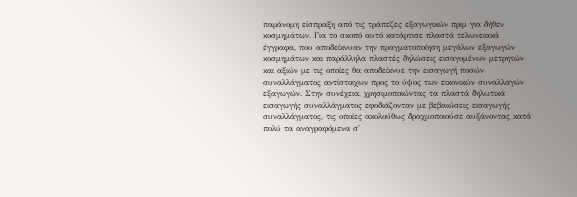παράνομη είσπραξη από τις τράπεζες εξαγωγικών πριμ για δήθεν κοσμημάτων. Για το σκοπό αυτό κατάρτισε πλαστά τελωνειακά έγγραφα, που αποδείκνυαν την πραγματοποίηση μεγάλων εξαγωγών κοσμημάτων και παράλληλα πλαστές δηλώσεις εισαγομένων μετρητών και αξιών με τις οποίες θα αποδείκνυε την εισαγωγή ποσών συναλλάγματος αντίστοιχων προς το ύψος των εικονικών συναλλαγών εξαγωγών. Στην συνέχεια, χρησιμοποιώντας τα πλαστά δηλωτικά εισαγωγής συναλλάγματος εφοδιάζονταν με βεβαιώσεις εισαγωγής συναλλάγματος, τις οποίες ακολούθως δραχμοποιούσε αυξάνοντας κατά πολύ τα αναγραφόμενα σ'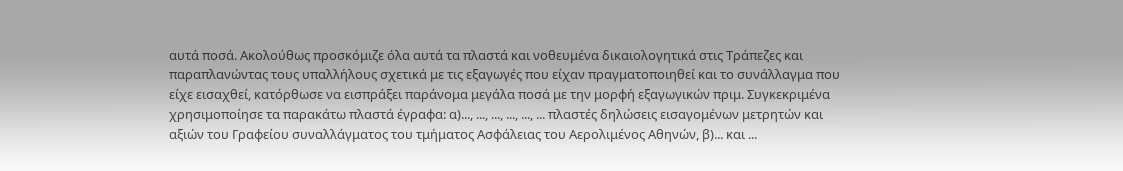αυτά ποσά. Ακολούθως προσκόμιζε όλα αυτά τα πλαστά και νοθευμένα δικαιολογητικά στις Τράπεζες και παραπλανώντας τους υπαλλήλους σχετικά με τις εξαγωγές που είχαν πραγματοποιηθεί και το συνάλλαγμα που είχε εισαχθεί, κατόρθωσε να εισπράξει παράνομα μεγάλα ποσά με την μορφή εξαγωγικών πριμ. Συγκεκριμένα χρησιμοποίησε τα παρακάτω πλαστά έγραφα: α)..., ..., ..., ..., ..., ... πλαστές δηλώσεις εισαγομένων μετρητών και αξιών του Γραφείου συναλλάγματος του τμήματος Ασφάλειας του Αερολιμένος Αθηνών, β)... και ...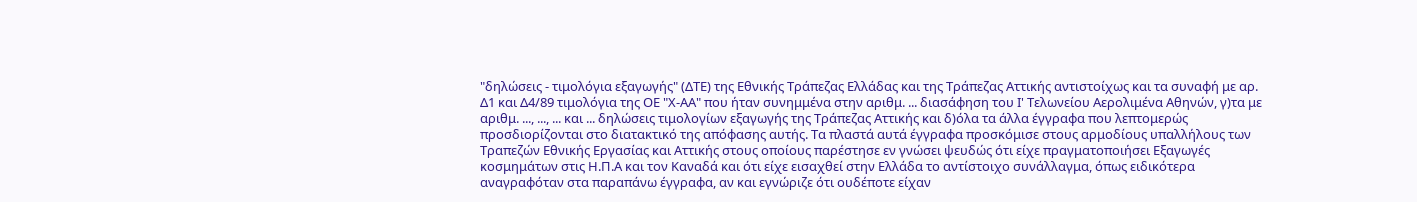"δηλώσεις - τιμολόγια εξαγωγής" (ΔΤΕ) της Εθνικής Τράπεζας Ελλάδας και της Τράπεζας Αττικής αντιστοίχως και τα συναφή με αρ. Δ1 και Δ4/89 τιμολόγια της ΟΕ "Χ-ΑΑ" που ήταν συνημμένα στην αριθμ. ... διασάφηση του Ι' Τελωνείου Αερολιμένα Αθηνών, γ)τα με αριθμ. ..., ..., ... και ... δηλώσεις τιμολογίων εξαγωγής της Τράπεζας Αττικής και δ)όλα τα άλλα έγγραφα που λεπτομερώς προσδιορίζονται στο διατακτικό της απόφασης αυτής. Τα πλαστά αυτά έγγραφα προσκόμισε στους αρμοδίους υπαλλήλους των Τραπεζών Εθνικής Εργασίας και Αττικής στους οποίους παρέστησε εν γνώσει ψευδώς ότι είχε πραγματοποιήσει Εξαγωγές κοσμημάτων στις Η.Π.Α και τον Καναδά και ότι είχε εισαχθεί στην Ελλάδα το αντίστοιχο συνάλλαγμα, όπως ειδικότερα αναγραφόταν στα παραπάνω έγγραφα, αν και εγνώριζε ότι ουδέποτε είχαν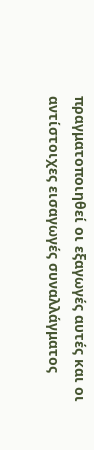πραγματοποιηθεί οι εξαγωγές αυτές και οι αντίστοιχες εισαγωγές συναλλάγματος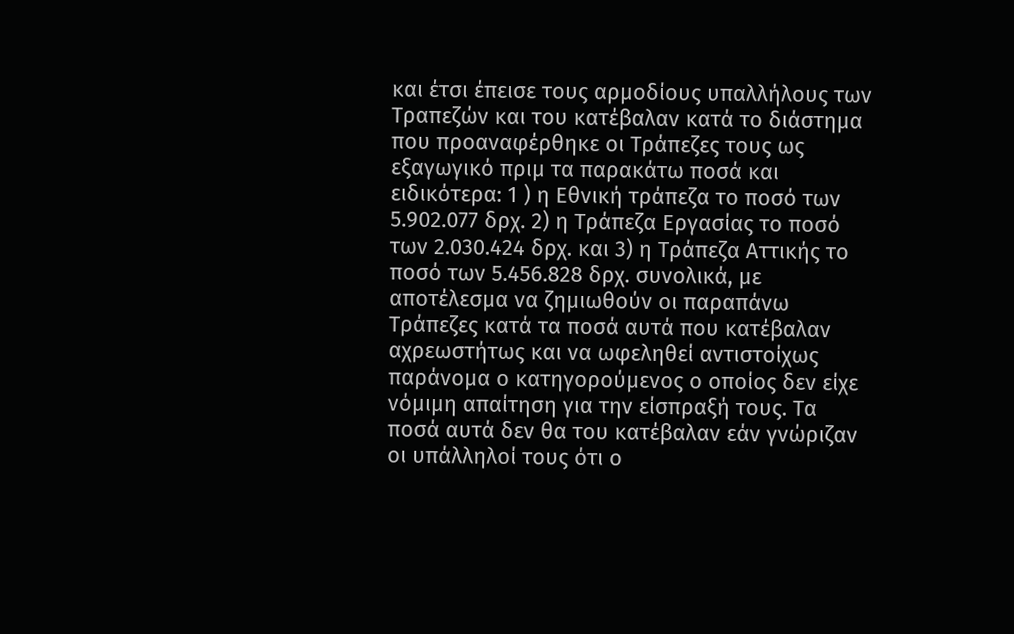και έτσι έπεισε τους αρμοδίους υπαλλήλους των Τραπεζών και του κατέβαλαν κατά το διάστημα που προαναφέρθηκε οι Τράπεζες τους ως εξαγωγικό πριμ τα παρακάτω ποσά και ειδικότερα: 1 ) η Εθνική τράπεζα το ποσό των 5.902.077 δρχ. 2) η Τράπεζα Εργασίας το ποσό των 2.030.424 δρχ. και 3) η Τράπεζα Αττικής το ποσό των 5.456.828 δρχ. συνολικά, με αποτέλεσμα να ζημιωθούν οι παραπάνω Τράπεζες κατά τα ποσά αυτά που κατέβαλαν αχρεωστήτως και να ωφεληθεί αντιστοίχως παράνομα ο κατηγορούμενος ο οποίος δεν είχε νόμιμη απαίτηση για την είσπραξή τους. Τα ποσά αυτά δεν θα του κατέβαλαν εάν γνώριζαν οι υπάλληλοί τους ότι ο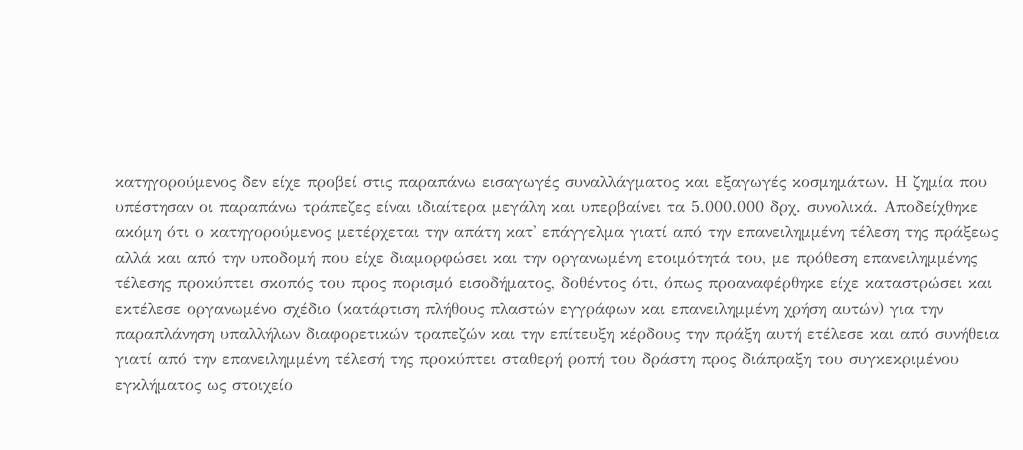κατηγορούμενος δεν είχε προβεί στις παραπάνω εισαγωγές συναλλάγματος και εξαγωγές κοσμημάτων. Η ζημία που υπέστησαν οι παραπάνω τράπεζες είναι ιδιαίτερα μεγάλη και υπερβαίνει τα 5.000.000 δρχ. συνολικά. Αποδείχθηκε ακόμη ότι ο κατηγορούμενος μετέρχεται την απάτη κατ' επάγγελμα γιατί από την επανειλημμένη τέλεση της πράξεως αλλά και από την υποδομή που είχε διαμορφώσει και την οργανωμένη ετοιμότητά του, με πρόθεση επανειλημμένης τέλεσης προκύπτει σκοπός του προς πορισμό εισοδήματος, δοθέντος ότι, όπως προαναφέρθηκε είχε καταστρώσει και εκτέλεσε οργανωμένο σχέδιο (κατάρτιση πλήθους πλαστών εγγράφων και επανειλημμένη χρήση αυτών) για την παραπλάνηση υπαλλήλων διαφορετικών τραπεζών και την επίτευξη κέρδους την πράξη αυτή ετέλεσε και από συνήθεια γιατί από την επανειλημμένη τέλεσή της προκύπτει σταθερή ροπή του δράστη προς διάπραξη του συγκεκριμένου εγκλήματος ως στοιχείο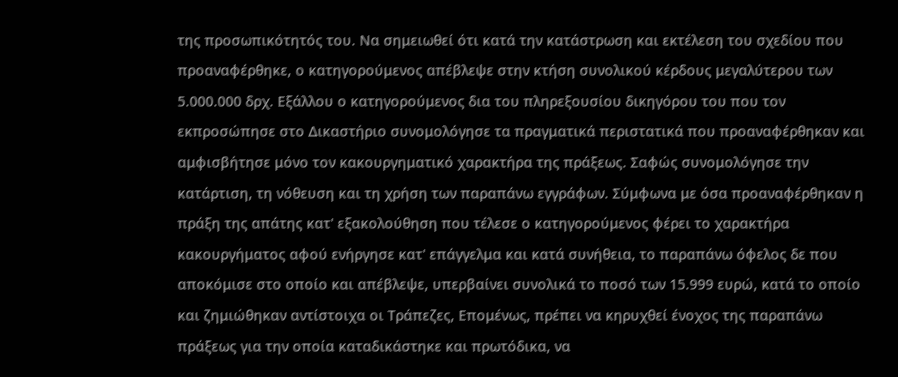της προσωπικότητός του. Να σημειωθεί ότι κατά την κατάστρωση και εκτέλεση του σχεδίου που προαναφέρθηκε, ο κατηγορούμενος απέβλεψε στην κτήση συνολικού κέρδους μεγαλύτερου των 5.000.000 δρχ. Εξάλλου ο κατηγορούμενος δια του πληρεξουσίου δικηγόρου του που τον εκπροσώπησε στο Δικαστήριο συνομολόγησε τα πραγματικά περιστατικά που προαναφέρθηκαν και αμφισβήτησε μόνο τον κακουργηματικό χαρακτήρα της πράξεως. Σαφώς συνομολόγησε την κατάρτιση, τη νόθευση και τη χρήση των παραπάνω εγγράφων. Σύμφωνα με όσα προαναφέρθηκαν η πράξη της απάτης κατ' εξακολούθηση που τέλεσε ο κατηγορούμενος φέρει το χαρακτήρα κακουργήματος αφού ενήργησε κατ' επάγγελμα και κατά συνήθεια, το παραπάνω όφελος δε που αποκόμισε στο οποίο και απέβλεψε, υπερβαίνει συνολικά το ποσό των 15.999 ευρώ, κατά το οποίο και ζημιώθηκαν αντίστοιχα οι Τράπεζες, Επομένως, πρέπει να κηρυχθεί ένοχος της παραπάνω πράξεως για την οποία καταδικάστηκε και πρωτόδικα, να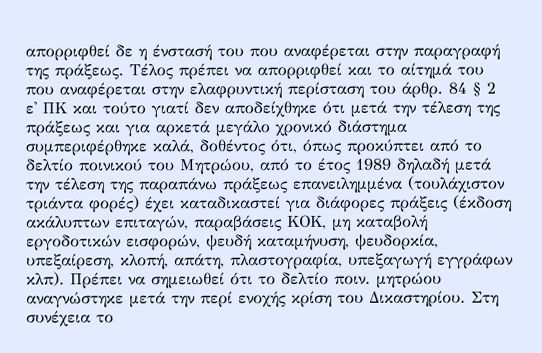απορριφθεί δε η ένστασή του που αναφέρεται στην παραγραφή της πράξεως. Τέλος πρέπει να απορριφθεί και το αίτημά του που αναφέρεται στην ελαφρυντική περίσταση του άρθρ. 84 § 2 ε' ΠΚ και τούτο γιατί δεν αποδείχθηκε ότι μετά την τέλεση της πράξεως και για αρκετά μεγάλο χρονικό διάστημα συμπεριφέρθηκε καλά, δοθέντος ότι, όπως προκύπτει από το δελτίο ποινικού του Μητρώου, από το έτος 1989 δηλαδή μετά την τέλεση της παραπάνω πράξεως επανειλημμένα (τουλάχιστον τριάντα φορές) έχει καταδικαστεί για διάφορες πράξεις (έκδοση ακάλυπτων επιταγών, παραβάσεις ΚΟΚ, μη καταβολή εργοδοτικών εισφορών, ψευδή καταμήνυση, ψευδορκία, υπεξαίρεση, κλοπή, απάτη, πλαστογραφία, υπεξαγωγή εγγράφων κλπ). Πρέπει να σημειωθεί ότι το δελτίο ποιν. μητρώου αναγνώστηκε μετά την περί ενοχής κρίση του Δικαστηρίου. Στη συνέχεια το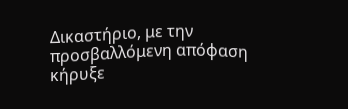Δικαστήριο, με την προσβαλλόμενη απόφαση κήρυξε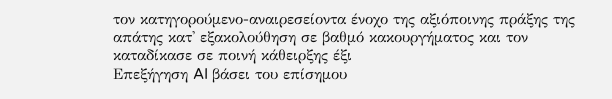τον κατηγορούμενο-αναιρεσείοντα ένοχο της αξιόποινης πράξης της απάτης κατ' εξακολούθηση σε βαθμό κακουργήματος και τον καταδίκασε σε ποινή κάθειρξης έξι
Επεξήγηση AI βάσει του επίσημου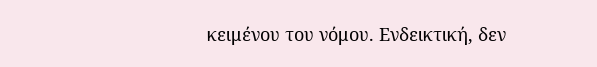κειμένου του νόμου. Ενδεικτική, δεν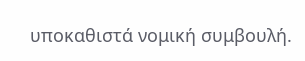υποκαθιστά νομική συμβουλή.